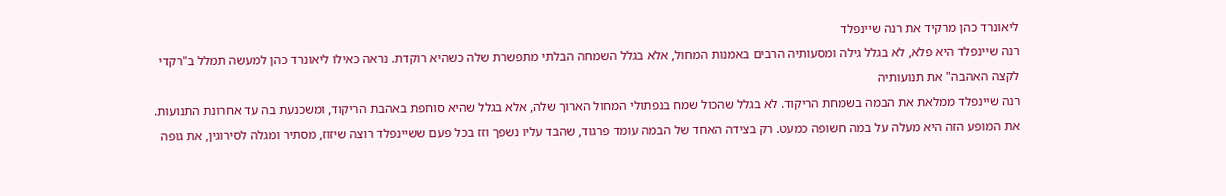ליאונרד כהן מרקיד את רנה שיינפלד
רנה שיינפלד היא פלא, לא בגלל גילה ומסעותיה הרבים באמנות המחול, אלא בגלל השמחה הבלתי מתפשרת שלה כשהיא רוקדת. נראה כאילו ליאונרד כהן למעשה תמלל ב"רקדי לקצה האהבה" את תנועותיה
רנה שיינפלד ממלאת את הבמה בשמחת הריקוד. לא בגלל שהכול שמח בנפתולי המחול הארוך שלה, אלא בגלל שהיא סוחפת באהבת הריקוד, ומשכנעת בה עד אחרונת התנועות. את המופע הזה היא מעלה על במה חשופה כמעט. רק בצידה האחד של הבמה עומד פרגוד, שהבד עליו נשפך וזז בכל פעם ששיינפלד רוצה שיזוז, מסתיר ומגלה לסירוגין, את גופה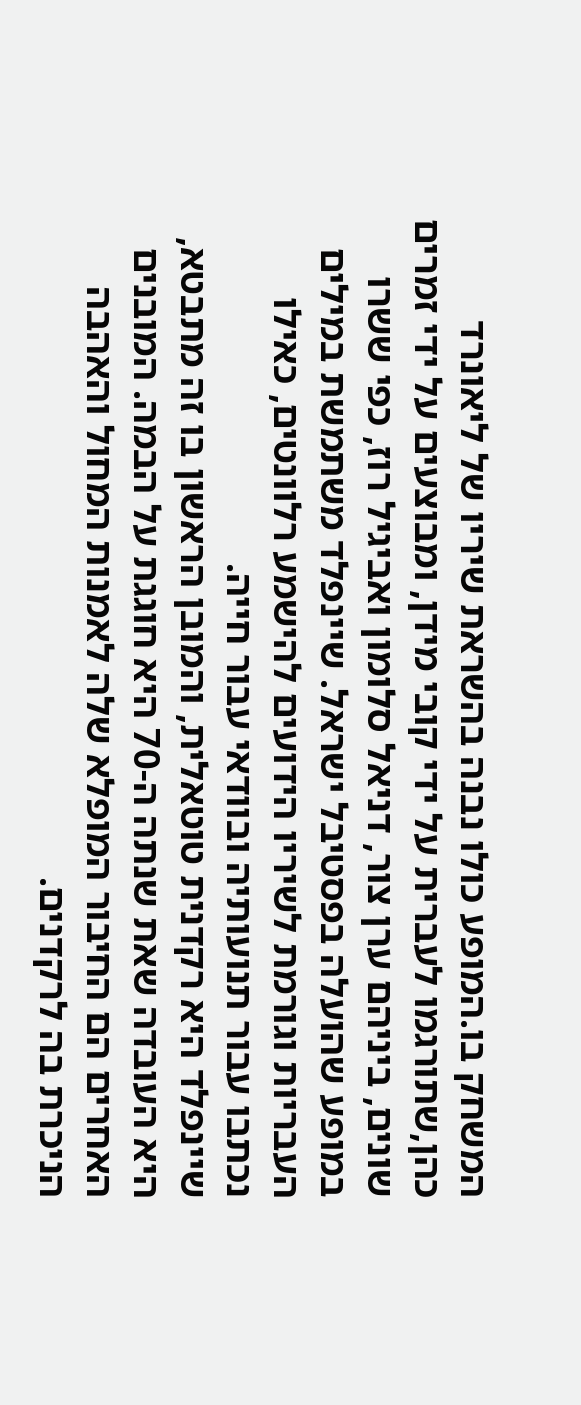המשחק בו.המופע כולו נבנה בהשראת שיריו של ליאונרד כהן,שתורגמו לעברית על ידי קובי מידן, ומבוצעים על ידי זמרים שונים, ביניהם ערן צור, דניאל סלומון ואביגיל רוז, כפי ששרו במופע שהועלה בפסטיבל ישראל. שיינפלד משתמשת במילים העבריות וגורמת לשיריו הידועים להישמע רלוונטים, כאילו נכתבו עבור תנועותיה ובוודאי עבור חייה.
שיינפלד היא רקדנית טוטאלית, והמובן הראשון בו זה מתבטא, היא העובדה שאת שנתה ה-70 היא חוגגת על הבמה. המובנים האחרים הם החיבור המופלא שלה לאמנות המחול והאהבה הניכרת בה לרקדנים.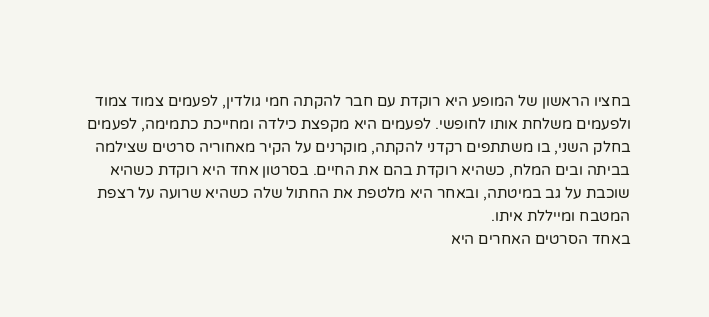בחציו הראשון של המופע היא רוקדת עם חבר להקתה חמי גולדין, לפעמים צמוד צמוד ולפעמים משלחת אותו לחופשי. לפעמים היא מקפצת כילדה ומחייכת כתמימה, לפעמים
בחלק השני, בו משתתפים רקדני להקתה, מוקרנים על הקיר מאחוריה סרטים שצילמה בביתה ובים המלח, כשהיא רוקדת בהם את החיים. בסרטון אחד היא רוקדת כשהיא שוכבת על גב במיטתה, ובאחר היא מלטפת את החתול שלה כשהיא שרועה על רצפת המטבח ומייללת איתו.
באחד הסרטים האחרים היא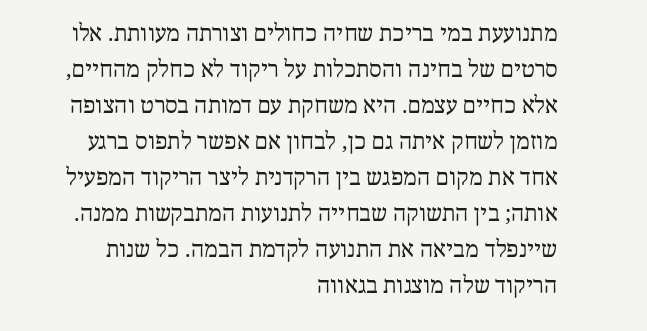מתנועעת במי בריכת שחיה כחולים וצורתה מעוותת. אלו סרטים של בחינה והסתכלות על ריקוד לא כחלק מהחיים, אלא כחיים עצמם. היא משחקת עם דמותה בסרט והצופה מוזמן לשחק איתה גם כן, לבחון אם אפשר לתפוס ברגע אחד את מקום המפגש בין הרקדנית ליצר הריקוד המפעיל אותה; בין התשוקה שבחייה לתנועות המתבקשות ממנה.
שיינפלד מביאה את התנועה לקדמת הבמה. כל שנות הריקוד שלה מוצגות בגאווה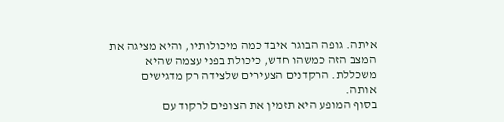איתה. גופה הבוגר איבד כמה מיכולותיו, והיא מציגה את המצב הזה כמשהו חדש, כיכולת בפני עצמה שהיא משכללת. הרקדנים הצעירים שלצידה רק מדגישים אותה.
בסוף המופע היא תזמין את הצופים לרקוד עם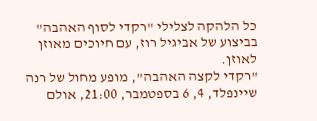כל הלהקה לצלילי "רקדי לסוף האהבה" בביצוע של אביגיל רוז, עם חיוכים מאוזן לאוזן.
"רקדי לקצה האהבה", מופע מחול של רנה שיינפלד, 4, 6 בספטמבר, 21:00, אולם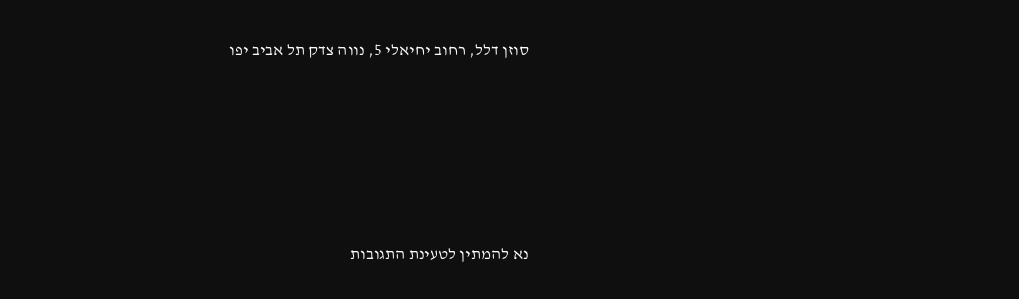סוזן דלל, רחוב יחיאלי 5, נווה צדק תל אביב יפו






נא להמתין לטעינת התגובות